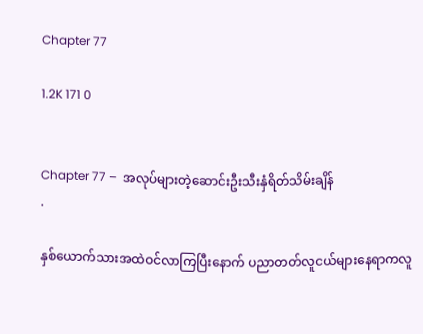Chapter 77

1.2K 171 0


Chapter 77 –  အလုပ်များတဲ့ဆောင်းဦးသီးနှံရိတ်သိမ်းချိန်
.

နှစ်ယောက်သားအထဲဝင်လာကြပြီးနောက် ပညာတတ်လူငယ်များနေရာကလူ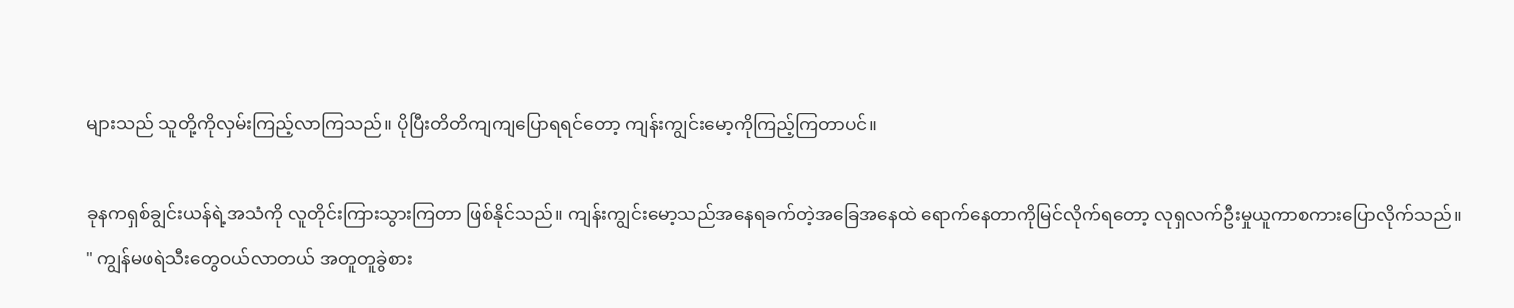များသည် သူတို့ကိုလှမ်းကြည့်လာကြသည်။ ပိုပြီးတိတိကျကျပြောရရင်တော့ ကျန်းကျွင်းမော့ကိုကြည့်ကြတာပင်။

ခုနကရှစ်ချွင်းယန်ရဲ့အသံကို လူတိုင်းကြားသွားကြတာ ဖြစ်နိုင်သည်။ ကျန်းကျွင်းမော့သည်အနေရခက်တဲ့အခြေအနေထဲ ရောက်နေတာကိုမြင်လိုက်ရတော့ လုရှလက်ဦးမှုယူကာစကားပြောလိုက်သည်။
" ကျွန်မဖရဲသီးတွေဝယ်လာတယ် အတူတူခွဲစား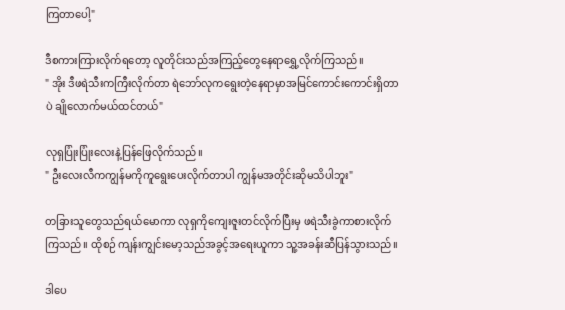ကြတာပေါ့"

ဒီစကားကြားလိုက်ရတော့ လူတိုင်းသည်အကြည့်တွေနေရာရွှေ့လိုက်ကြသည်။
" အိုး ဒီဖရဲသီးကကြီးလိုက်တာ ရဲဘော်လုကရွေးတဲ့နေရာမှာအမြင်ကောင်းကောင်းရှိတာပဲ ချိုလောက်မယ်ထင်တယ်"

လုရှပြုံးပြုံးလေးနဲ့ပြန်ဖြေလိုက်သည်။
" ဦးလေးလီကကျွန်မကိုကူရွေးပေးလိုက်တာပါ ကျွန်မအတိုင်းဆိုမသိပါဘူး"

တခြားသူတွေသည်ရယ်မောကာ လုရှကိုကျေးဇူးတင်လိုက်ပြီးမှ ဖရဲသီးခွဲကာစားလိုက်ကြသည်။ ထိုစဉ် ကျန်းကျွင်းမော့သည်အခွင့်အရေးယူကာ သူ့အခန်းဆီပြန်သွားသည်။

ဒါပေ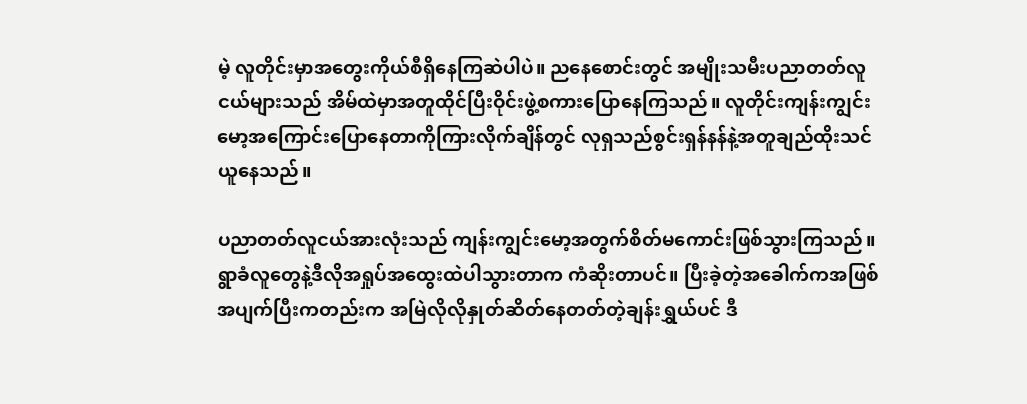မဲ့ လူတိုင်းမှာအတွေးကိုယ်စီရှိနေကြဆဲပါပဲ။ ညနေစောင်းတွင် အမျိုးသမီးပညာတတ်လူငယ်များသည် အိမ်ထဲမှာအတူထိုင်ပြီးဝိုင်းဖွဲ့စကားပြောနေကြသည်။ လူတိုင်းကျန်းကျွင်းမော့အကြောင်းပြောနေတာကိုကြားလိုက်ချိန်တွင် လုရှသည်စွင်းရှန်နန်နဲ့အတူချည်ထိုးသင်ယူနေသည်။

ပညာတတ်လူငယ်အားလုံးသည် ကျန်းကျွင်းမော့အတွက်စိတ်မကောင်းဖြစ်သွားကြသည်။ ရွာခံလူတွေနဲ့ဒီလိုအရှုပ်အထွေးထဲပါသွားတာက ကံ‌ဆိုးတာပင်။ ပြီးခဲ့တဲ့အခေါက်ကအဖြစ်အပျက်ပြီးကတည်းက အမြဲလိုလိုနှုတ်ဆိတ်နေတတ်တဲ့ချန်းရွှယ်ပင် ဒီ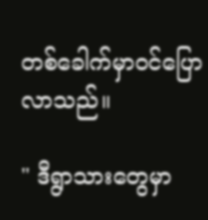တစ်ခေါက်မှာဝင်ပြောလာသည်။

" ဒီရွာသားတွေမှာ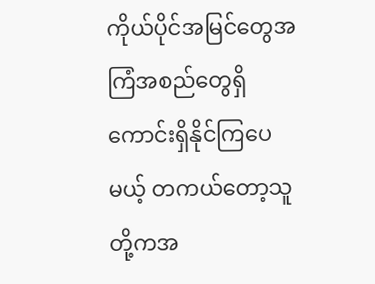ကိုယ်ပိုင်အမြင်တွေအကြံအစည်တွေရှိကောင်းရှိနိုင်ကြပေမယ့် တကယ်တော့သူတို့ကအ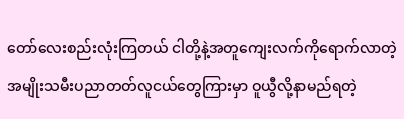တော်လေးစည်းလုံးကြတယ် ငါတို့နဲ့အတူကျေးလက်ကိုရောက်လာတဲ့ အမျိုးသမီးပညာတတ်လူငယ်တွေကြားမှာ ဝူယွီလို့နာမည်ရတဲ့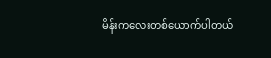မိန်းကလေးတစ်ယောက်ပါတယ်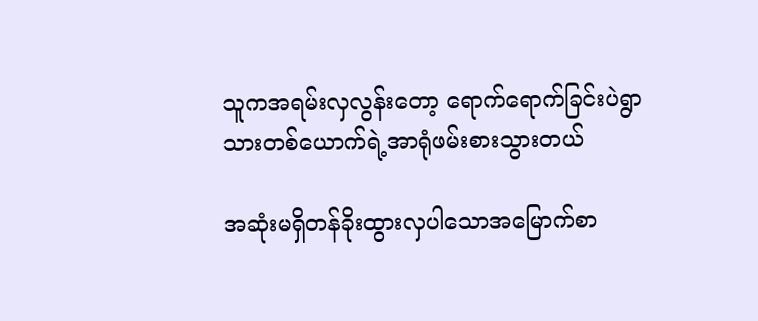သူကအရမ်းလှလွန်းတော့ ရောက်ရောက်ခြင်းပဲရွာသားတစ်ယောက်ရဲ့အာရုံဖမ်းစားသွားတယ်

အဆုံးမရှိတန်ခိုးထွားလှပါသောအမြောက်စာ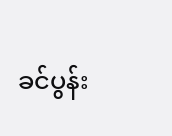ခင်ပွန်း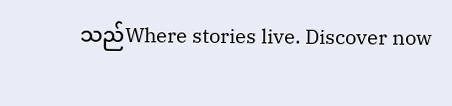သည်Where stories live. Discover now